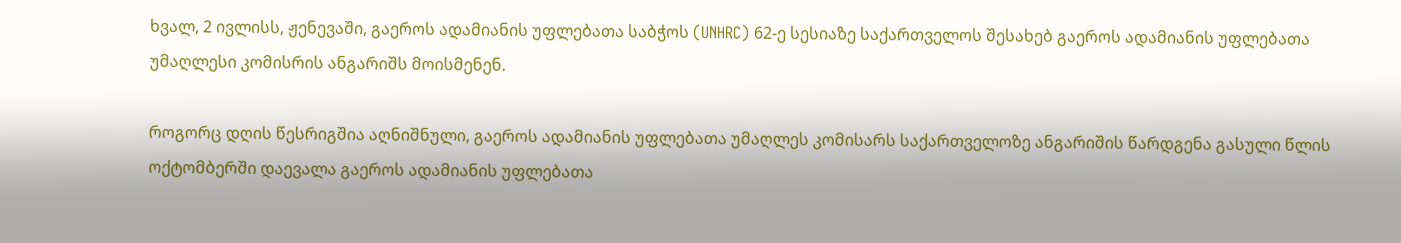ხვალ, 2 ივლისს, ჟენევაში, გაეროს ადამიანის უფლებათა საბჭოს (UNHRC) 62-ე სესიაზე საქართველოს შესახებ გაეროს ადამიანის უფლებათა უმაღლესი კომისრის ანგარიშს მოისმენენ.

როგორც დღის წესრიგშია აღნიშნული, გაეროს ადამიანის უფლებათა უმაღლეს კომისარს საქართველოზე ანგარიშის წარდგენა გასული წლის ოქტომბერში დაევალა გაეროს ადამიანის უფლებათა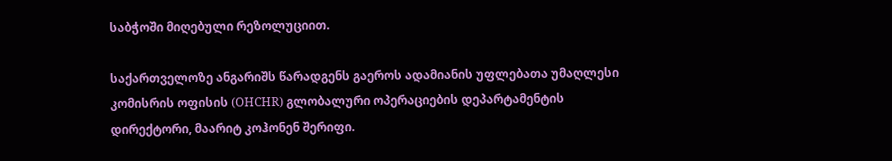საბჭოში მიღებული რეზოლუციით.

საქართველოზე ანგარიშს წარადგენს გაეროს ადამიანის უფლებათა უმაღლესი კომისრის ოფისის (OHCHR) გლობალური ოპერაციების დეპარტამენტის დირექტორი, მაარიტ კოჰონენ შერიფი.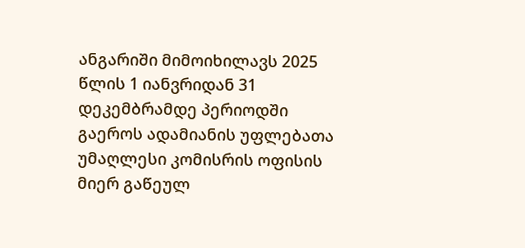ანგარიში მიმოიხილავს 2025 წლის 1 იანვრიდან 31 დეკემბრამდე პერიოდში გაეროს ადამიანის უფლებათა უმაღლესი კომისრის ოფისის მიერ გაწეულ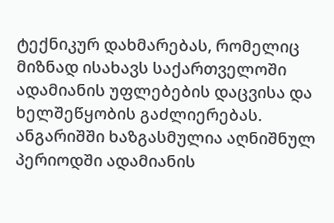ტექნიკურ დახმარებას, რომელიც მიზნად ისახავს საქართველოში ადამიანის უფლებების დაცვისა და ხელშეწყობის გაძლიერებას. ანგარიშში ხაზგასმულია აღნიშნულ პერიოდში ადამიანის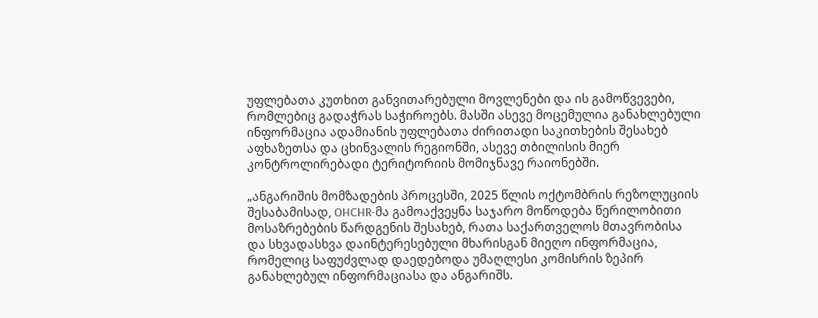უფლებათა კუთხით განვითარებული მოვლენები და ის გამოწვევები, რომლებიც გადაჭრას საჭიროებს. მასში ასევე მოცემულია განახლებული ინფორმაცია ადამიანის უფლებათა ძირითადი საკითხების შესახებ აფხაზეთსა და ცხინვალის რეგიონში, ასევე თბილისის მიერ კონტროლირებადი ტერიტორიის მომიჯნავე რაიონებში.

„ანგარიშის მომზადების პროცესში, 2025 წლის ოქტომბრის რეზოლუციის შესაბამისად, OHCHR-მა გამოაქვეყნა საჯარო მოწოდება წერილობითი მოსაზრებების წარდგენის შესახებ, რათა საქართველოს მთავრობისა და სხვადასხვა დაინტერესებული მხარისგან მიეღო ინფორმაცია, რომელიც საფუძვლად დაედებოდა უმაღლესი კომისრის ზეპირ განახლებულ ინფორმაციასა და ანგარიშს.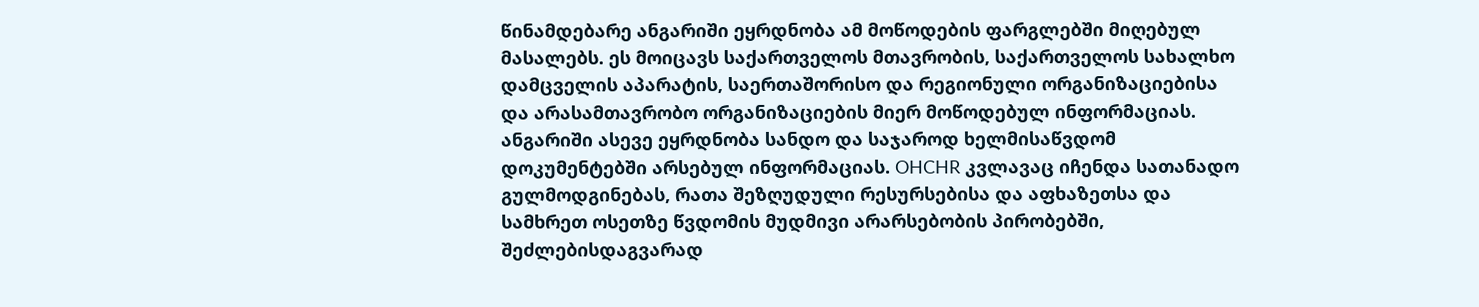წინამდებარე ანგარიში ეყრდნობა ამ მოწოდების ფარგლებში მიღებულ მასალებს. ეს მოიცავს საქართველოს მთავრობის, საქართველოს სახალხო დამცველის აპარატის, საერთაშორისო და რეგიონული ორგანიზაციებისა და არასამთავრობო ორგანიზაციების მიერ მოწოდებულ ინფორმაციას. ანგარიში ასევე ეყრდნობა სანდო და საჯაროდ ხელმისაწვდომ დოკუმენტებში არსებულ ინფორმაციას. OHCHR კვლავაც იჩენდა სათანადო გულმოდგინებას, რათა შეზღუდული რესურსებისა და აფხაზეთსა და სამხრეთ ოსეთზე წვდომის მუდმივი არარსებობის პირობებში, შეძლებისდაგვარად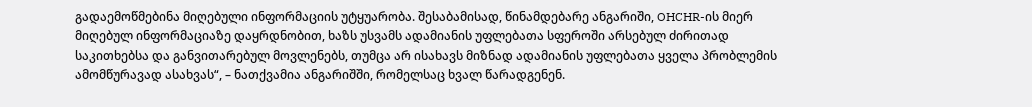გადაემოწმებინა მიღებული ინფორმაციის უტყუარობა. შესაბამისად, წინამდებარე ანგარიში, OHCHR-ის მიერ მიღებულ ინფორმაციაზე დაყრდნობით, ხაზს უსვამს ადამიანის უფლებათა სფეროში არსებულ ძირითად საკითხებსა და განვითარებულ მოვლენებს, თუმცა არ ისახავს მიზნად ადამიანის უფლებათა ყველა პრობლემის ამომწურავად ასახვას“, – ნათქვამია ანგარიშში, რომელსაც ხვალ წარადგენენ.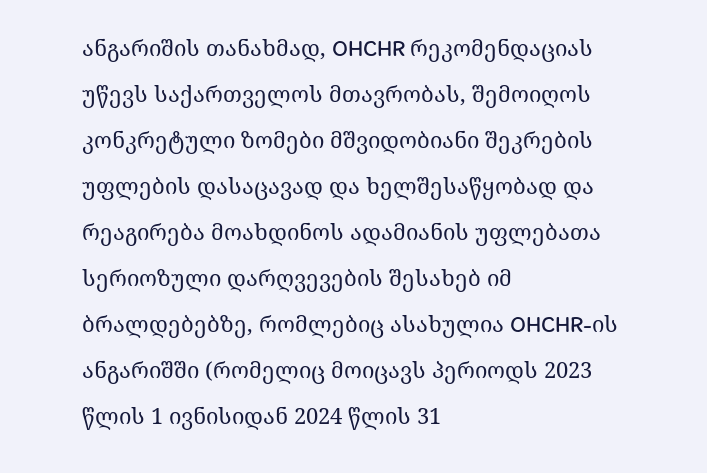ანგარიშის თანახმად, OHCHR რეკომენდაციას უწევს საქართველოს მთავრობას, შემოიღოს კონკრეტული ზომები მშვიდობიანი შეკრების უფლების დასაცავად და ხელშესაწყობად და რეაგირება მოახდინოს ადამიანის უფლებათა სერიოზული დარღვევების შესახებ იმ ბრალდებებზე, რომლებიც ასახულია OHCHR-ის ანგარიშში (რომელიც მოიცავს პერიოდს 2023 წლის 1 ივნისიდან 2024 წლის 31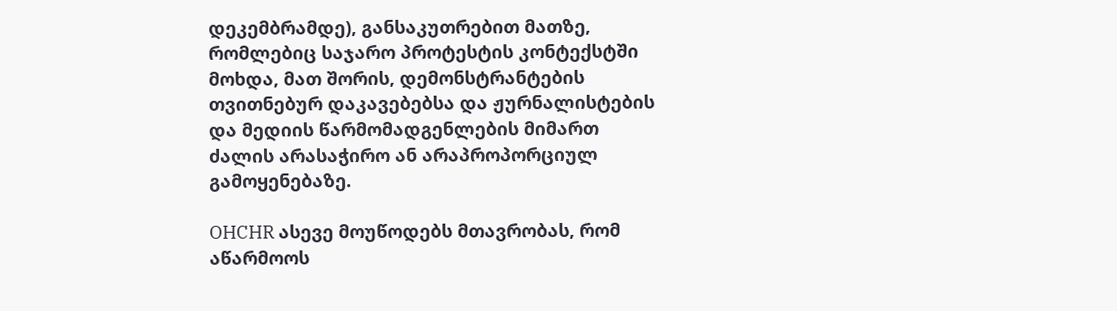დეკემბრამდე), განსაკუთრებით მათზე, რომლებიც საჯარო პროტესტის კონტექსტში მოხდა, მათ შორის, დემონსტრანტების თვითნებურ დაკავებებსა და ჟურნალისტების და მედიის წარმომადგენლების მიმართ ძალის არასაჭირო ან არაპროპორციულ გამოყენებაზე.

OHCHR ასევე მოუწოდებს მთავრობას, რომ აწარმოოს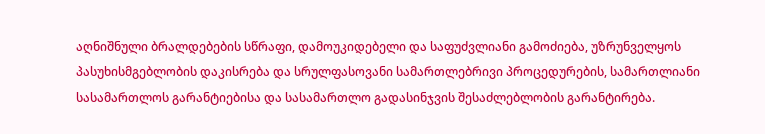აღნიშნული ბრალდებების სწრაფი, დამოუკიდებელი და საფუძვლიანი გამოძიება, უზრუნველყოს პასუხისმგებლობის დაკისრება და სრულფასოვანი სამართლებრივი პროცედურების, სამართლიანი სასამართლოს გარანტიებისა და სასამართლო გადასინჯვის შესაძლებლობის გარანტირება.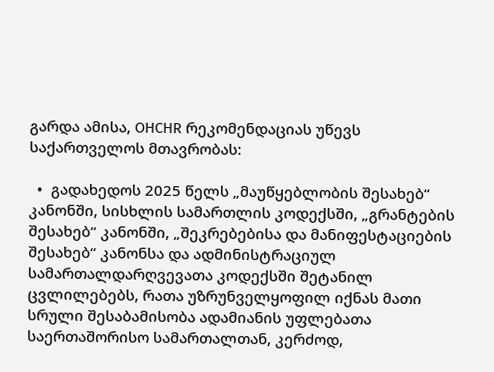გარდა ამისა, OHCHR რეკომენდაციას უწევს საქართველოს მთავრობას:

  •  გადახედოს 2025 წელს „მაუწყებლობის შესახებ“ კანონში, სისხლის სამართლის კოდექსში, „გრანტების შესახებ“ კანონში, „შეკრებებისა და მანიფესტაციების შესახებ“ კანონსა და ადმინისტრაციულ სამართალდარღვევათა კოდექსში შეტანილ ცვლილებებს, რათა უზრუნველყოფილ იქნას მათი სრული შესაბამისობა ადამიანის უფლებათა საერთაშორისო სამართალთან, კერძოდ,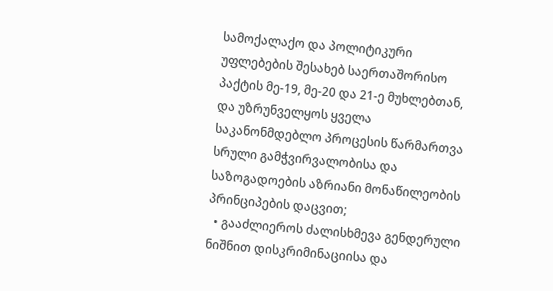სამოქალაქო და პოლიტიკური უფლებების შესახებ საერთაშორისო პაქტის მე-19, მე-20 და 21-ე მუხლებთან, და უზრუნველყოს ყველა საკანონმდებლო პროცესის წარმართვა სრული გამჭვირვალობისა და საზოგადოების აზრიანი მონაწილეობის პრინციპების დაცვით;
  • გააძლიეროს ძალისხმევა გენდერული ნიშნით დისკრიმინაციისა და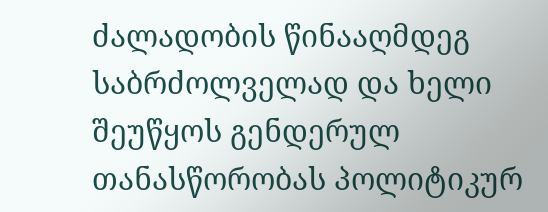ძალადობის წინააღმდეგ საბრძოლველად და ხელი შეუწყოს გენდერულ თანასწორობას პოლიტიკურ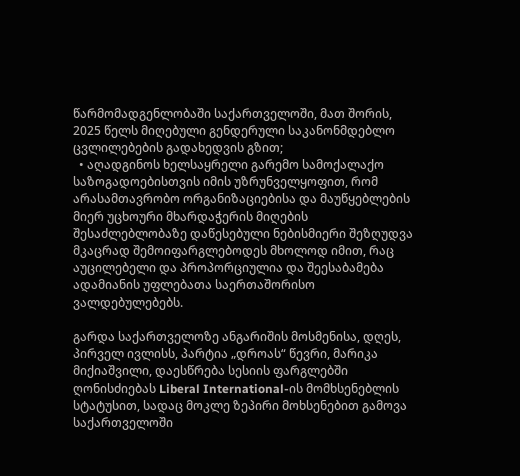წარმომადგენლობაში საქართველოში, მათ შორის, 2025 წელს მიღებული გენდერული საკანონმდებლო ცვლილებების გადახედვის გზით;
  • აღადგინოს ხელსაყრელი გარემო სამოქალაქო საზოგადოებისთვის იმის უზრუნველყოფით, რომ არასამთავრობო ორგანიზაციებისა და მაუწყებლების მიერ უცხოური მხარდაჭერის მიღების შესაძლებლობაზე დაწესებული ნებისმიერი შეზღუდვა მკაცრად შემოიფარგლებოდეს მხოლოდ იმით, რაც აუცილებელი და პროპორციულია და შეესაბამება ადამიანის უფლებათა საერთაშორისო ვალდებულებებს.

გარდა საქართველოზე ანგარიშის მოსმენისა, დღეს, პირველ ივლისს, პარტია „დროას“ წევრი, მარიკა მიქიაშვილი, დაესწრება სესიის ფარგლებში ღონისძიებას Liberal International-ის მომხსენებლის სტატუსით, სადაც მოკლე ზეპირი მოხსენებით გამოვა საქართველოში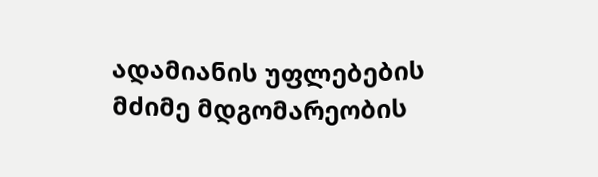ადამიანის უფლებების მძიმე მდგომარეობის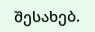შესახებ.